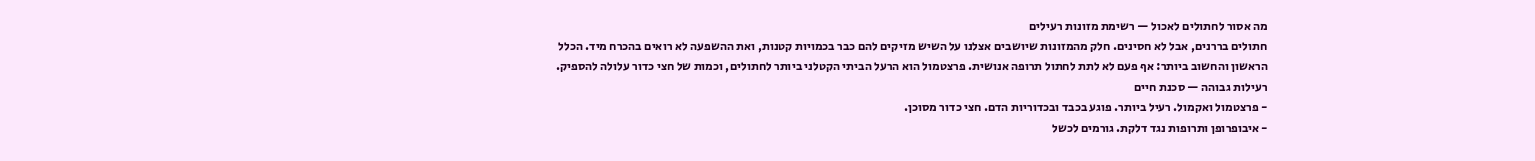מה אסור לחתולים לאכול — רשימת מזונות רעילים
חתולים בררנים, אבל לא חסינים. חלק מהמזונות שיושבים אצלנו על השיש מזיקים להם כבר בכמויות קטנות, ואת ההשפעה לא רואים בהכרח מיד. הכלל הראשון והחשוב ביותר: אף פעם לא לתת לחתול תרופה אנושית. פרצטמול הוא הרעל הביתי הקטלני ביותר לחתולים, וכמות של חצי כדור עלולה להספיק.
רעילות גבוהה — סכנת חיים
- פרצטמול ואקמול. רעיל ביותר. פוגע בכבד ובכדוריות הדם. חצי כדור מסוכן.
- איבופרופן ותרופות נגד דלקת. גורמים לכשל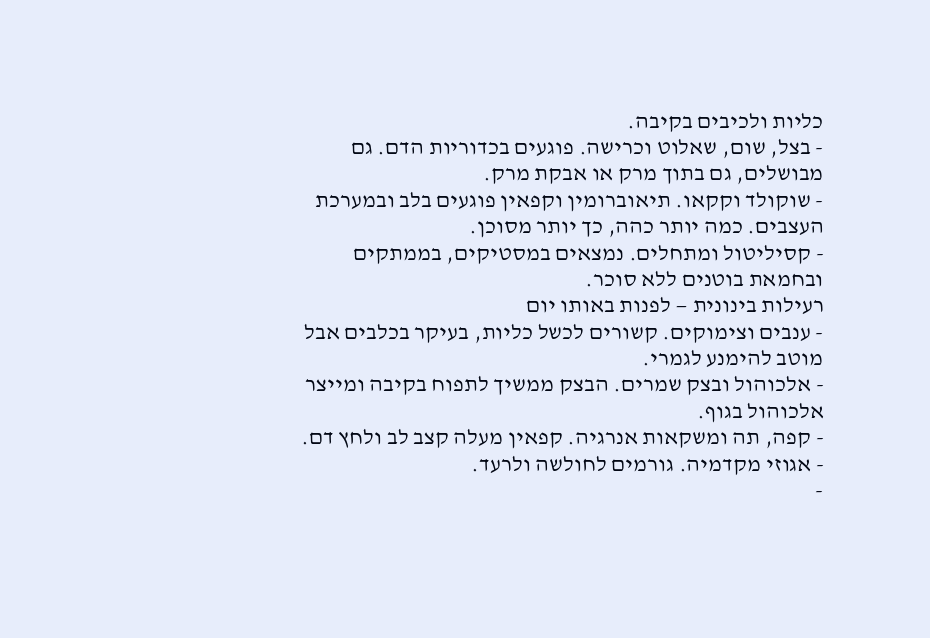כליות ולכיבים בקיבה.
- בצל, שום, שאלוט וכרישה. פוגעים בכדוריות הדם. גם מבושלים, גם בתוך מרק או אבקת מרק.
- שוקולד וקקאו. תיאוברומין וקפאין פוגעים בלב ובמערכת העצבים. כמה יותר כהה, כך יותר מסוכן.
- קסיליטול ומתחלים. נמצאים במסטיקים, בממתקים ובחמאת בוטנים ללא סוכר.
רעילות בינונית — לפנות באותו יום
- ענבים וצימוקים. קשורים לכשל כליות, בעיקר בכלבים אבל מוטב להימנע לגמרי.
- אלכוהול ובצק שמרים. הבצק ממשיך לתפוח בקיבה ומייצר אלכוהול בגוף.
- קפה, תה ומשקאות אנרגיה. קפאין מעלה קצב לב ולחץ דם.
- אגוזי מקדמיה. גורמים לחולשה ולרעד.
-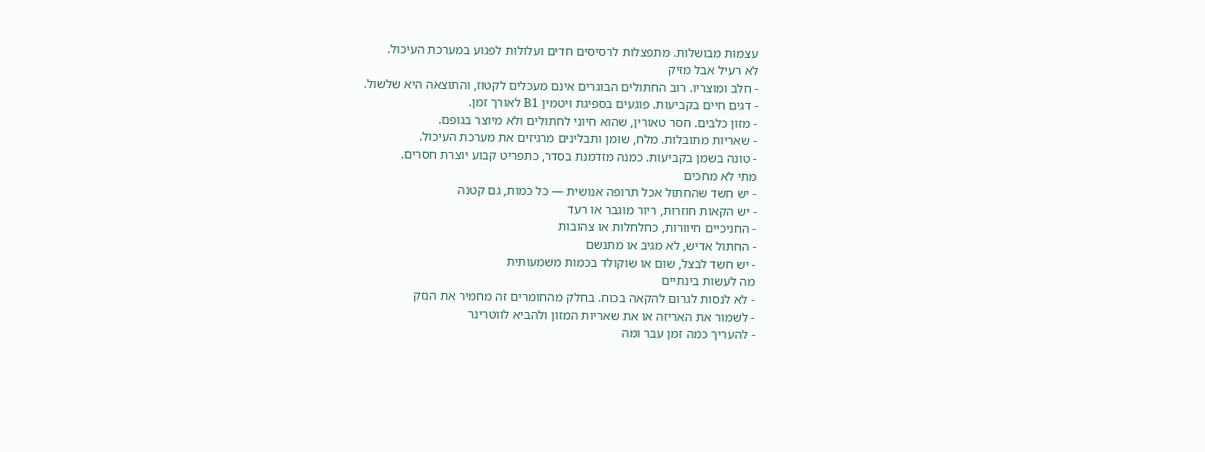עצמות מבושלות. מתפצלות לרסיסים חדים ועלולות לפגוע במערכת העיכול.
לא רעיל אבל מזיק
- חלב ומוצריו. רוב החתולים הבוגרים אינם מעכלים לקטוז, והתוצאה היא שלשול.
- דגים חיים בקביעות. פוגעים בספיגת ויטמין B1 לאורך זמן.
- מזון כלבים. חסר טאורין, שהוא חיוני לחתולים ולא מיוצר בגופם.
- שאריות מתובלות. מלח, שומן ותבלינים מרגיזים את מערכת העיכול.
- טונה בשמן בקביעות. כמנה מזדמנת בסדר, כתפריט קבוע יוצרת חסרים.
מתי לא מחכים
- יש חשד שהחתול אכל תרופה אנושית — כל כמות, גם קטנה
- יש הקאות חוזרות, ריור מוגבר או רעד
- החניכיים חיוורות, כחלחלות או צהובות
- החתול אדיש, לא מגיב או מתנשם
- יש חשד לבצל, שום או שוקולד בכמות משמעותית
מה לעשות בינתיים
- לא לנסות לגרום להקאה בכוח. בחלק מהחומרים זה מחמיר את הנזק
- לשמור את האריזה או את שאריות המזון ולהביא לווטרינר
- להעריך כמה זמן עבר ומה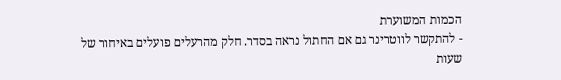הכמות המשוערת
- להתקשר לווטרינר גם אם החתול נראה בסדר. חלק מהרעלים פועלים באיחור של שעות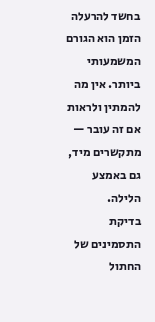בחשד להרעלה הזמן הוא הגורם המשמעותי ביותר. אין מה להמתין ולראות אם זה עובר — מתקשרים מיד, גם באמצע הלילה.
בדיקת התסמינים של החתול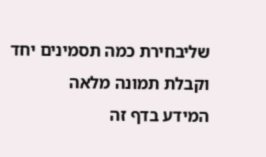שליבחירת כמה תסמינים יחד וקבלת תמונה מלאה
המידע בדף זה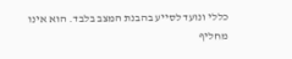כללי ונועד לסייע בהבנת המצב בלבד. הוא אינו מחליף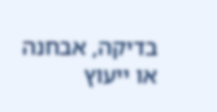בדיקה, אבחנה או ייעוץ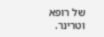של רופא וטרינר.